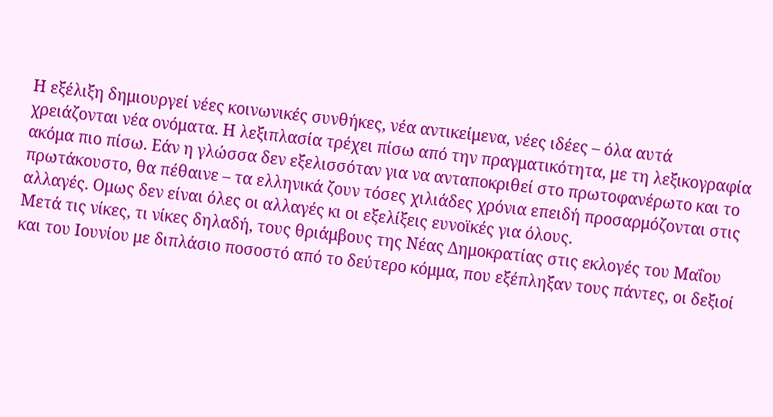Η εξέλιξη δημιουργεί νέες κοινωνικές συνθήκες, νέα αντικείμενα, νέες ιδέες – όλα αυτά χρειάζονται νέα ονόματα. Η λεξιπλασία τρέχει πίσω από την πραγματικότητα, με τη λεξικογραφία ακόμα πιο πίσω. Εάν η γλώσσα δεν εξελισσόταν για να ανταποκριθεί στο πρωτοφανέρωτο και το πρωτάκουστο, θα πέθαινε – τα ελληνικά ζουν τόσες χιλιάδες χρόνια επειδή προσαρμόζονται στις αλλαγές. Ομως δεν είναι όλες οι αλλαγές κι οι εξελίξεις ευνοϊκές για όλους.
Μετά τις νίκες, τι νίκες δηλαδή, τους θριάμβους της Νέας Δημοκρατίας στις εκλογές του Μαΐου και του Ιουνίου με διπλάσιο ποσοστό από το δεύτερο κόμμα, που εξέπληξαν τους πάντες, οι δεξιοί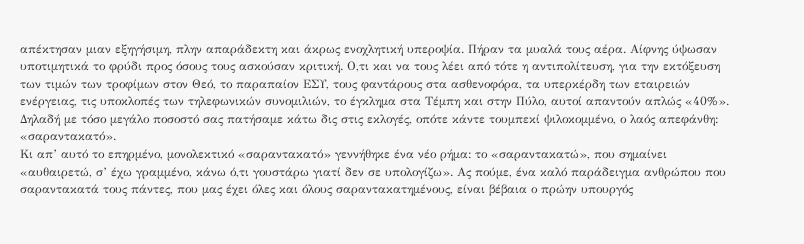απέκτησαν μιαν εξηγήσιμη, πλην απαράδεκτη και άκρως ενοχλητική υπεροψία. Πήραν τα μυαλά τους αέρα. Αίφνης ύψωσαν υποτιμητικά το φρύδι προς όσους τους ασκούσαν κριτική. Ο,τι και να τους λέει από τότε η αντιπολίτευση, για την εκτόξευση των τιμών των τροφίμων στον Θεό, το παραπαίον ΕΣΥ, τους φαντάρους στα ασθενοφόρα, τα υπερκέρδη των εταιρειών ενέργειας, τις υποκλοπές των τηλεφωνικών συνομιλιών, το έγκλημα στα Τέμπη και στην Πύλο, αυτοί απαντούν απλώς «40%». Δηλαδή με τόσο μεγάλο ποσοστό σας πατήσαμε κάτω δις στις εκλογές, οπότε κάντε τουμπεκί ψιλοκομμένο, ο λαός απεφάνθη: «σαραντακατό».
Κι απ’ αυτό το επηρμένο, μονολεκτικό «σαραντακατό» γεννήθηκε ένα νέο ρήμα: το «σαραντακατώ», που σημαίνει «αυθαιρετώ, σ’ έχω γραμμένο, κάνω ό,τι γουστάρω γιατί δεν σε υπολογίζω». Ας πούμε, ένα καλό παράδειγμα ανθρώπου που σαραντακατά τους πάντες, που μας έχει όλες και όλους σαραντακατημένους, είναι βέβαια ο πρώην υπουργός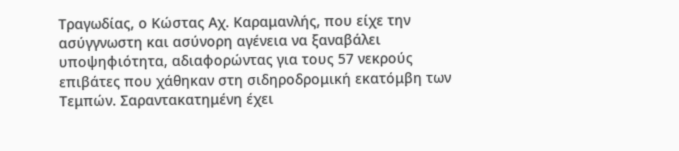Τραγωδίας, ο Κώστας Αχ. Καραμανλής, που είχε την ασύγγνωστη και ασύνορη αγένεια να ξαναβάλει υποψηφιότητα, αδιαφορώντας για τους 57 νεκρούς επιβάτες που χάθηκαν στη σιδηροδρομική εκατόμβη των Τεμπών. Σαραντακατημένη έχει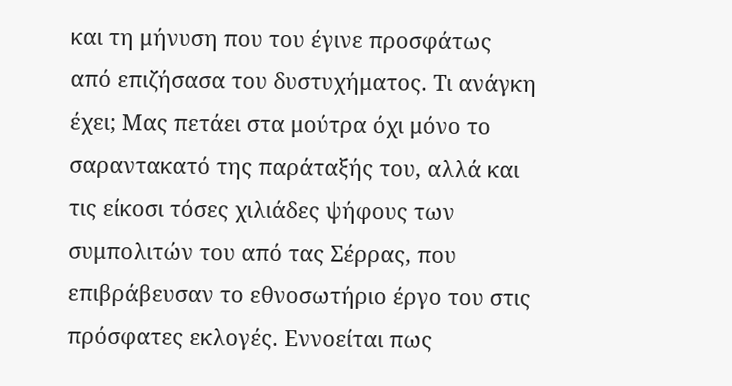και τη μήνυση που του έγινε προσφάτως από επιζήσασα του δυστυχήματος. Τι ανάγκη έχει; Μας πετάει στα μούτρα όχι μόνο το σαραντακατό της παράταξής του, αλλά και τις είκοσι τόσες χιλιάδες ψήφους των συμπολιτών του από τας Σέρρας, που επιβράβευσαν το εθνοσωτήριο έργο του στις πρόσφατες εκλογές. Εννοείται πως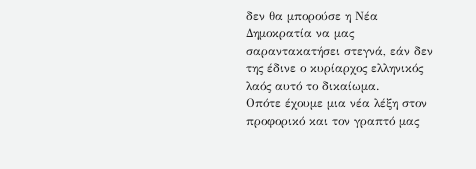δεν θα μπορούσε η Νέα Δημοκρατία να μας σαραντακατήσει στεγνά, εάν δεν της έδινε ο κυρίαρχος ελληνικός λαός αυτό το δικαίωμα.
Οπότε έχουμε μια νέα λέξη στον προφορικό και τον γραπτό μας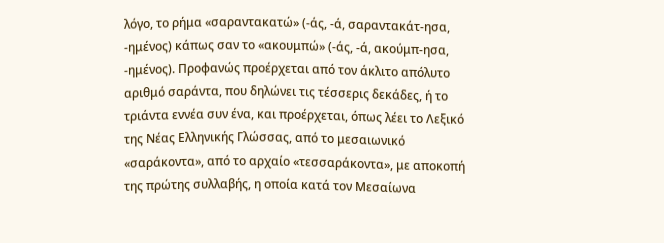λόγο, το ρήμα «σαραντακατώ» (-άς, -ά, σαραντακάτ-ησα, -ημένος) κάπως σαν το «ακουμπώ» (-άς, -ά, ακούμπ-ησα, -ημένος). Προφανώς προέρχεται από τον άκλιτο απόλυτο αριθμό σαράντα, που δηλώνει τις τέσσερις δεκάδες, ή το τριάντα εννέα συν ένα, και προέρχεται, όπως λέει το Λεξικό της Νέας Ελληνικής Γλώσσας, από το μεσαιωνικό «σαράκοντα», από το αρχαίο «τεσσαράκοντα», με αποκοπή της πρώτης συλλαβής, η οποία κατά τον Μεσαίωνα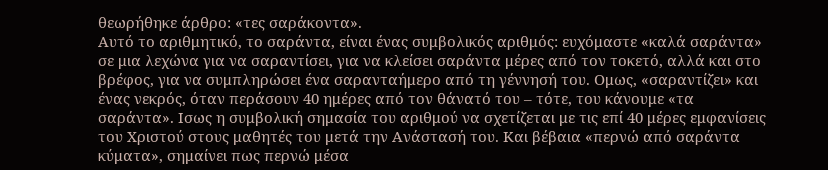θεωρήθηκε άρθρο: «τες σαράκοντα».
Αυτό το αριθμητικό, το σαράντα, είναι ένας συμβολικός αριθμός: ευχόμαστε «καλά σαράντα» σε μια λεχώνα για να σαραντίσει, για να κλείσει σαράντα μέρες από τον τοκετό, αλλά και στο βρέφος, για να συμπληρώσει ένα σαρανταήμερο από τη γέννησή του. Ομως, «σαραντίζει» και ένας νεκρός, όταν περάσουν 40 ημέρες από τον θάνατό του – τότε, του κάνουμε «τα σαράντα». Ισως η συμβολική σημασία του αριθμού να σχετίζεται με τις επί 40 μέρες εμφανίσεις του Χριστού στους μαθητές του μετά την Ανάστασή του. Και βέβαια «περνώ από σαράντα κύματα», σημαίνει πως περνώ μέσα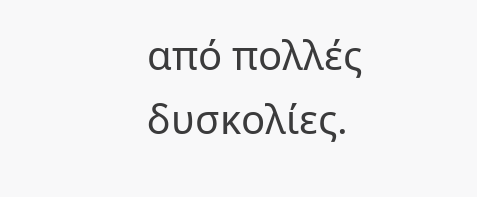από πολλές δυσκολίες.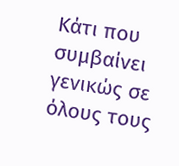Κάτι που συμβαίνει γενικώς σε όλους τους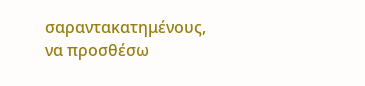σαραντακατημένους, να προσθέσω